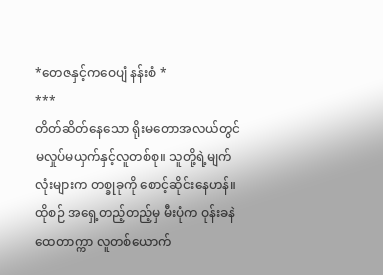*တေဇနှင့်ကဝေပျံ နန်းစံ *
***
တိတ်ဆိတ်နေသော ရိုးမတောအလယ်တွင် မလှုပ်မယှက်နှင့်လူတစ်စု။ သူတို့ရဲ့မျက်လုံးများက တစ္ခုခုကို စောင့်ဆိုင်းနေဟန်။ ထိုစဉ် အရှေ့တည့်တည့်မှ မီးပုံက ဝုန်းခနဲ ထေတာက္ကာ လူတစ်ယောက်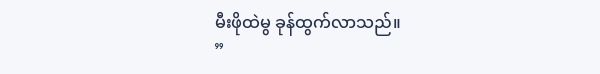မီးဖိုထဲမွ ခုန်ထွက်လာသည်။
”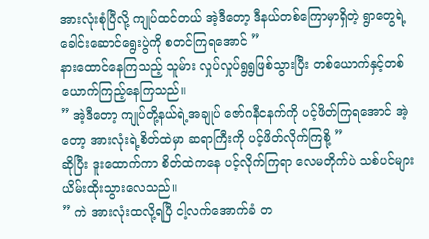အားလုံးစုံပြီလို့ ကျုပ်ထင်တယ် အဲ့ဒီတော့ ဒီနယ်တစ်ကြောမှာရှိတဲ့ ရွာတွေရဲ့ခေါင်းဆောင်ရွေးပွဲကို စတင်ကြရအောင် ”
နားထောင်နေကြသည့် သူမ်ား လှုပ်လှုပ်ရွရွဖြစ်သွားပြီး တစ်ယောက်နှင့်တစ်ယောက်ကြည့်နေကြသည်။
” အဲ့ဒီတော့ ကျုပ်တို့နယ်ရဲ့အချုပ် ဇော်ဂနီငနက်ကို ပင့်ဖိတ်ကြရအောင် အဲ့တော့ အားလုံးရဲ့စိတ်ထဲမှာ ဆရာကြီးကို ပင့်ဖိတ်လိုက်ကြစို့ ”
ဆိုပြီး ဒူးထောက်ကာ စိတ်ထဲကနေ ပင့်လိုက်ကြရာ လေမတိုက်ပဲ သစ်ပင်များ ယိမ်းထိုးသွားလေသည်။
” ကဲ အားလုံးထလို့ရပြီ ငါ့လက်အောက်ခံ တ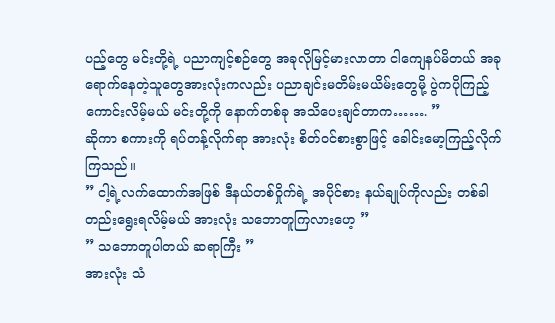ပည့်တွေ မင်းတို့ရဲ့ ပညာကျင့်စဉ်တွေ အခုလိုမြင့်မားလာတာ ငါကျေနပ်မိတယ် အခုရောက်နေတဲ့သူတွေအားလုံးကလည်း ပညာချင်းမတိမ်းမယိမ်းတွေမို့ ပွဲကပိုကြည့်ကောင်းလိမ့်မယ် မင်းတို့ကို နောက်တစ်ခု အသိပေးချင်တာက……. ”
ဆိုကာ စကားကို ရပ်တန့်လိုက်ရာ အားလုံး စိတ်ဝင်စားစွာဖြင့် ခေါင်းမော့ကြည့်လိုက်ကြသည်။
” ငါ့ရဲ့လက်ထောက်အဖြစ် ဒီနယ်တစ်ဝှိုက်ရဲ့ အပိုင်စား နယ်ချုပ်ကိုလည်း တစ်ခါတည်းရွေးရလိမ့်မယ် အားလုံး သဘောတူကြလားဟေ့ ”
” သဘောတူပါတယ် ဆရာကြီး ”
အားလုံး သံ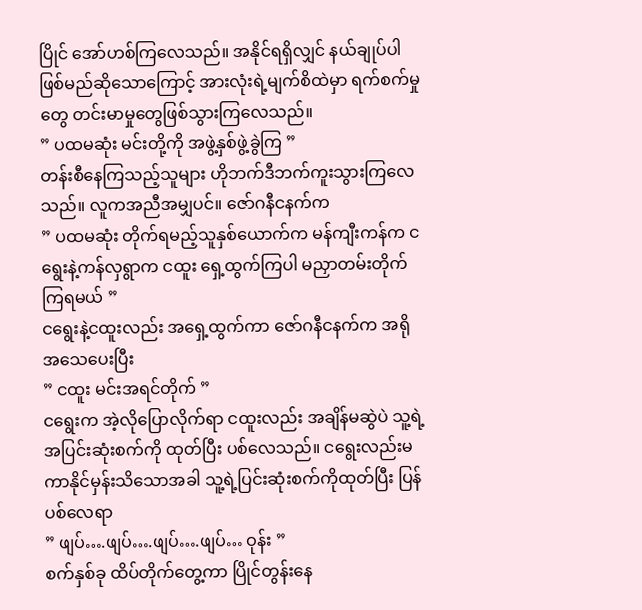ပြိုင် အော်ဟစ်ကြလေသည်။ အနိုင်ရရှိလျှင် နယ်ချုပ်ပါ ဖြစ်မည်ဆိုသောကြောင့် အားလုံးရဲ့မျက်စိထဲမှာ ရက်စက်မှုတွေ တင်းမာမှုတွေဖြစ်သွားကြလေသည်။
” ပထမဆုံး မင်းတို့ကို အဖွဲ့နှစ်ဖွဲ့ခွဲကြ ”
တန်းစီနေကြသည့်သူများ ဟိုဘက်ဒီဘက်ကူးသွားကြလေသည်။ လူကအညီအမျှပင်။ ဇော်ဂနီငနက်က
” ပထမဆုံး တိုက်ရမည့်သူနှစ်ယောက်က မန်ကျီးကန်က ငရွေးနဲ့ကန်လှရွာက ငထူး ရှေ့ထွက်ကြပါ မညှာတမ်းတိုက်ကြရမယ် ”
ငရွေးနဲ့ငထူးလည်း အရှေ့ထွက်ကာ ဇော်ဂနီငနက်က အရိုအသေပေးပြီး
” ငထူး မင်းအရင်တိုက် ”
ငရွေးက အဲ့လိုပြောလိုက်ရာ ငထူးလည်း အချိန်မဆွဲပဲ သူ့ရဲ့အပြင်းဆုံးစက်ကို ထုတ်ပြီး ပစ်လေသည်။ ငရွေးလည်းမကာနိုင်မှန်းသိသောအခါ သူ့ရဲ့ပြင်းဆုံးစက်ကိုထုတ်ပြီး ပြန်ပစ်လေရာ
” ဖျပ်….ဖျပ်….ဖျပ်….ဖျပ်… ဝုန်း ”
စက်နှစ်ခု ထိပ်တိုက်တွေ့ကာ ပြိုင်တွန်းနေ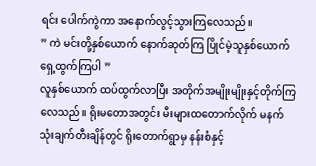ရင်း ပေါက်ကွဲကာ အနောက်လွင့်သွားကြလေသည်။
” ကဲ မင်းတို့နှစ်ယောက် နောက်ဆုတ်ကြ ပြိုင်မဲ့သူနှစ်ယောက် ရှေ့ထွက်ကြပါ ”
လူနှစ်ယောက် ထပ်ထွက်လာပြီး အတိုက်အမျိုးမျိုးနှင့်တိုက်ကြလေသည်။ ရိုးမတောအတွင်း မီးများထတောက်လိုက် မနက် သုံးချက်တီးချိန်တွင် ရိုးတောက်ရွာမှ နန်းစံနှင့်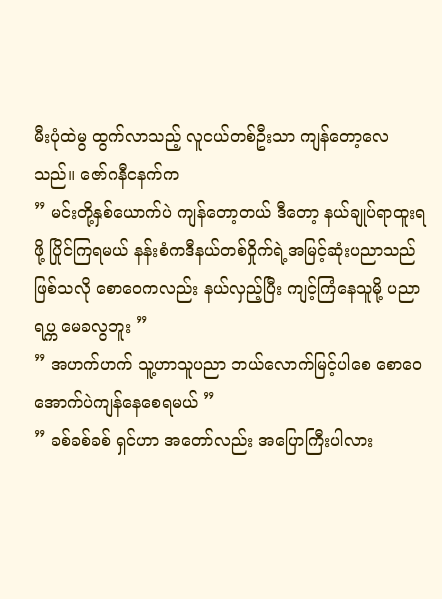မီးပုံထဲမွ ထွက်လာသည့် လူငယ်တစ်ဦးသာ ကျန်တော့လေသည်။ ဇော်ဂနီငနက်က
” မင်းတို့နှစ်ယောက်ပဲ ကျန်တော့တယ် ဒီတော့ နယ်ချုပ်ရာထူးရဖို့ ပြိုင်ကြရမယ် နန်းစံကဒီနယ်တစ်ဝှိုက်ရဲ့အမြင့်ဆုံးပညာသည်ဖြစ်သလို စောဝေကလည်း နယ်လှည့်ပြီး ကျင့်ကြံနေသူမို့ ပညာရပ္က မေခလွဘူး ”
” အဟက်ဟက် သူ့ဟာသူပညာ ဘယ်လောက်မြင့်ပါစေ စောဝေအောက်ပဲကျန်နေစေရမယ် ”
” ခစ်ခစ်ခစ် ရှင်ဟာ အတော်လည်း အပြောကြီးပါလား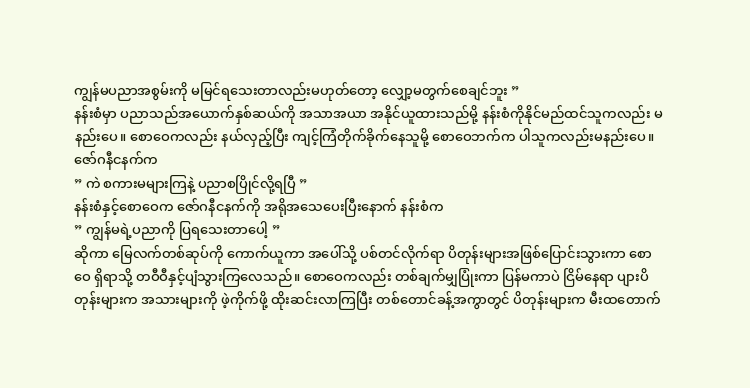ကျွန်မပညာအစွမ်းကို မမြင်ရသေးတာလည်းမဟုတ်တော့ လျှော့မတွက်စေချင်ဘူး ”
နန်းစံမှာ ပညာသည်အယောက်နှစ်ဆယ်ကို အသာအယာ အနိုင်ယူထားသည်မို့ နန်းစံကိုနိုင်မည်ထင်သူကလည်း မနည်းပေ။ စောဝေကလည်း နယ်လှည့်ပြီး ကျင့်ကြံတိုက်ခိုက်နေသူမို့ စောဝေဘက်က ပါသူကလည်းမနည်းပေ။ ဇော်ဂနီငနက်က
” ကဲ စကားမများကြနဲ့ ပညာစပြိုင်လို့ရပြီ ”
နန်းစံနှင့်စောဝေက ဇော်ဂနီငနက်ကို အရိုအသေပေးပြီးနောက် နန်းစံက
” ကျွန်မရဲ့ပညာကို ပြရသေးတာပေါ့ ”
ဆိုကာ မြေလက်တစ်ဆုပ်ကို ကောက်ယူကာ အပေါ်သို့ ပစ်တင်လိုက်ရာ ပိတုန်းများအဖြစ်ပြောင်းသွားကာ စောဝေ ရှိရာသို့ တဝီဝီနှင့်ပျံသွားကြလေသည်။ စောဝေကလည်း တစ်ချက်မျှပြုံးကာ ပြန်မကာပဲ ငြိမ်နေရာ ပျားပိတုန်းများက အသားများကို ဖဲ့ကိုက်ဖို့ ထိုးဆင်းလာကြပြီး တစ်တောင်ခန့်အကွာတွင် ပိတုန်းများက မီးထတောက်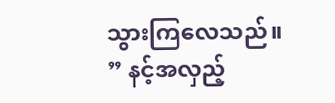သွားကြလေသည်။
” နင့်အလှည့်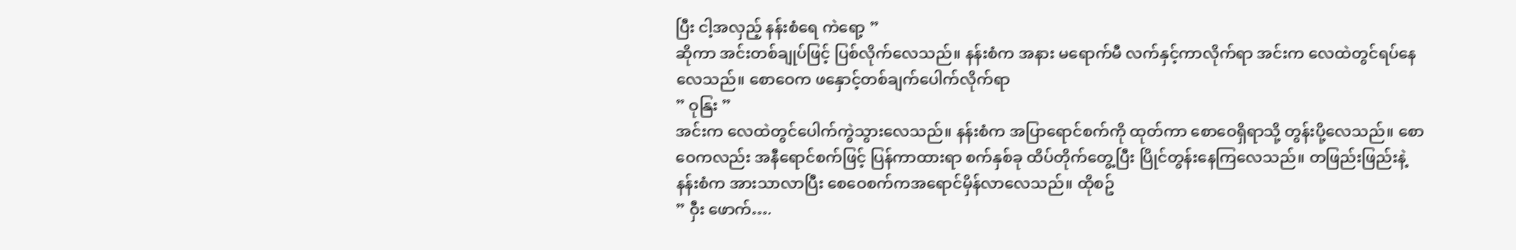ပြီး ငါ့အလှည့် နန်းစံရေ ကဲရော့ ”
ဆိုကာ အင်းတစ်ချုပ်ဖြင့် ပြစ်လိုက်လေသည်။ နန်းစံက အနား မရောက်မီ လက်နှင့်ကာလိုက်ရာ အင်းက လေထဲတွင်ရပ်နေလေသည်။ စောဝေက ဖနှောင့်တစ်ချက်ပေါက်လိုက်ရာ
” ဝုနြး ”
အင်းက လေထဲတွင်ပေါက်ကွဲသွားလေသည်။ နန်းစံက အပြာရောင်စက်ကို ထုတ်ကာ စောဝေရှိရာသို့ တွန်းပို့လေသည်။ စောဝေကလည်း အနီရောင်စက်ဖြင့် ပြန်ကာထားရာ စက်နှစ်ခု ထိပ်တိုက်တွေ့ပြီး ပြိုင်တွန်းနေကြလေသည်။ တဖြည်းဖြည်းနဲ့ နန်းစံက အားသာလာပြီး စေဝေစက်ကအရောင်မှိန်လာလေသည်။ ထိုစဥ်
” ဝှီး ဖောက်….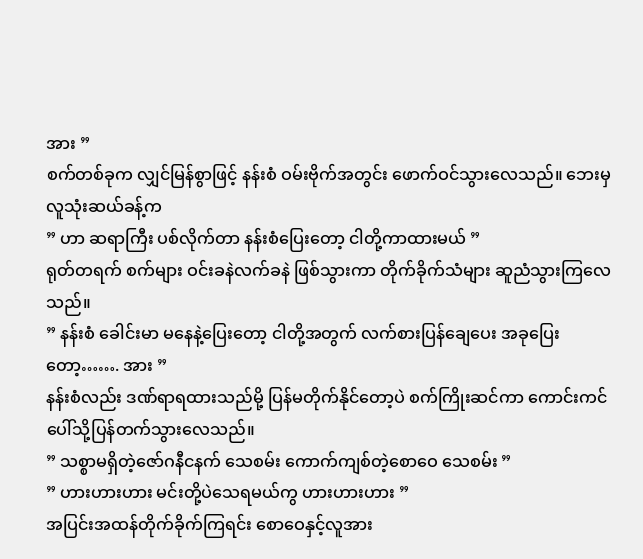အား ”
စက်တစ်ခုက လျှင်မြန်စွာဖြင့် နန်းစံ ဝမ်းဗိုက်အတွင်း ဖောက်ဝင်သွားလေသည်။ ဘေးမှ လူသုံးဆယ်ခန့်က
” ဟာ ဆရာကြီး ပစ်လိုက်တာ နန်းစံပြေးတော့ ငါတို့ကာထားမယ် ”
ရုတ်တရက် စက်များ ဝင်းခနဲလက်ခနဲ ဖြစ်သွားကာ တိုက်ခိုက်သံများ ဆူညံသွားကြလေသည်။
” နန်းစံ ခေါင်းမာ မနေနဲ့ပြေးတော့ ငါတို့အတွက် လက်စားပြန်ချေပေး အခုပြေးတော့……. အား ”
နန်းစံလည်း ဒဏ်ရာရထားသည်မို့ ပြန်မတိုက်နိုင်တော့ပဲ စက်ကြိုးဆင်ကာ ကောင်းကင်ပေါ်သို့ပြန်တက်သွားလေသည်။
” သစ္စာမရှိတဲ့ဇော်ဂနီငနက် သေစမ်း ကောက်ကျစ်တဲ့စောဝေ သေစမ်း ”
” ဟားဟားဟား မင်းတို့ပဲသေရမယ်ကွ ဟားဟားဟား ”
အပြင်းအထန်တိုက်ခိုက်ကြရင်း စောဝေနှင့်လူအား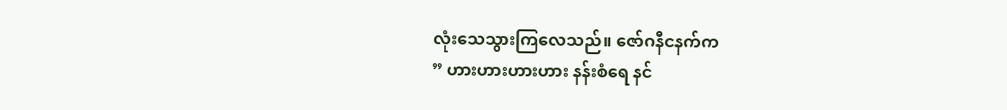လုံးသေသွားကြလေသည်။ ဇော်ဂနီငနက်က
” ဟားဟားဟားဟား နန်းစံရေ နင်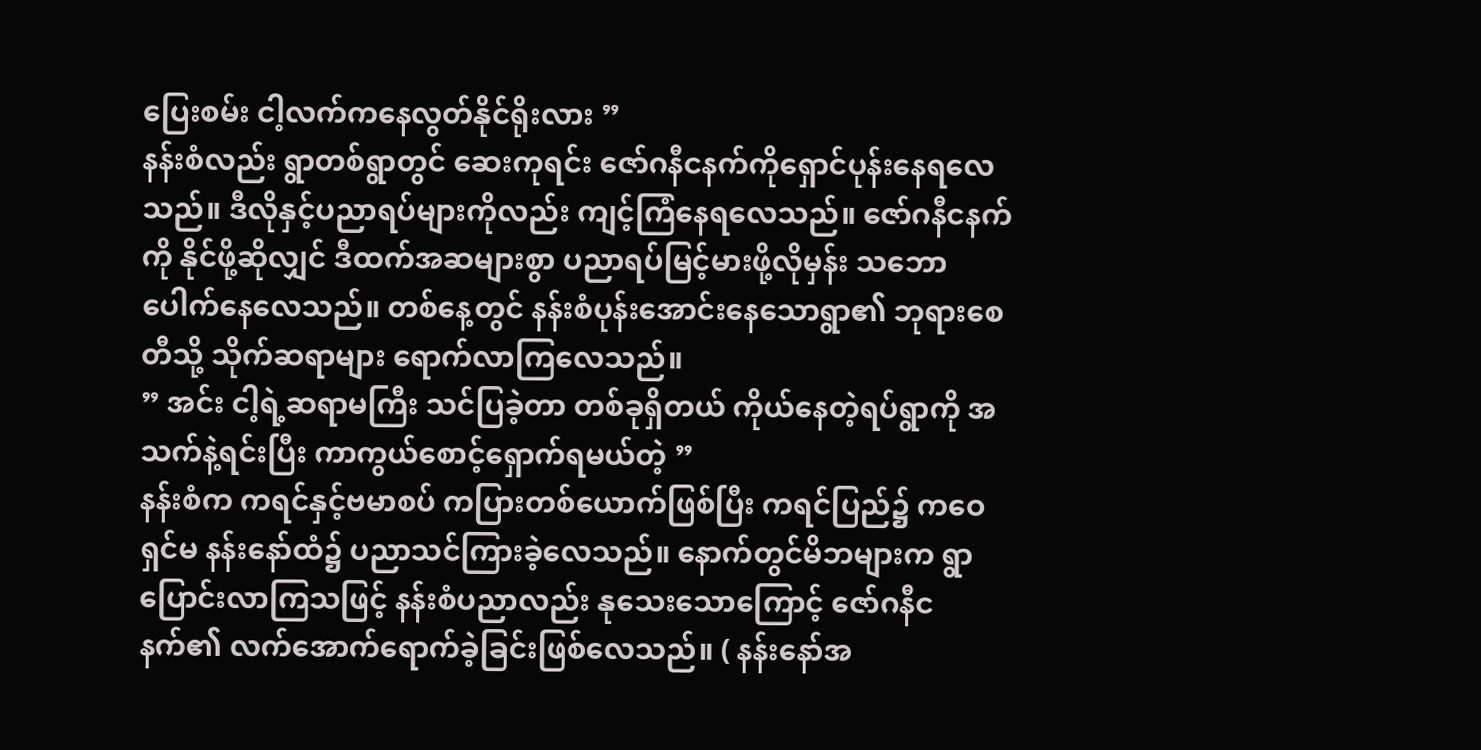ပြေးစမ်း ငါ့လက်ကနေလွတ်နိုင်ရိုးလား ”
နန်းစံလည်း ရွာတစ်ရွာတွင် ဆေးကုရင်း ဇော်ဂနီငနက်ကိုရှောင်ပုန်းနေရလေသည်။ ဒီလိုနှင့်ပညာရပ်များကိုလည်း ကျင့်ကြံနေရလေသည်။ ဇော်ဂနီငနက်ကို နိုင်ဖို့ဆိုလျှင် ဒီထက်အဆများစွာ ပညာရပ်မြင့်မားဖို့လိုမှန်း သဘောပေါက်နေလေသည်။ တစ်နေ့တွင် နန်းစံပုန်းအောင်းနေသောရွာ၏ ဘုရားစေတီသို့ သိုက်ဆရာများ ရောက်လာကြလေသည်။
” အင်း ငါ့ရဲ့ဆရာမကြီး သင်ပြခဲ့တာ တစ်ခုရှိတယ် ကိုယ်နေတဲ့ရပ်ရွာကို အသက်နဲ့ရင်းပြီး ကာကွယ်စောင့်ရှောက်ရမယ်တဲ့ ”
နန်းစံက ကရင်နှင့်ဗမာစပ် ကပြားတစ်ယောက်ဖြစ်ပြီး ကရင်ပြည်၌ ကဝေရှင်မ နန်းနော်ထံ၌ ပညာသင်ကြားခဲ့လေသည်။ နောက်တွင်မိဘများက ရွာပြောင်းလာကြသဖြင့် နန်းစံပညာလည်း နုသေးသောကြောင့် ဇော်ဂနီငနက်၏ လက်အောက်ရောက်ခဲ့ခြင်းဖြစ်လေသည်။ ( နန်းနော်အ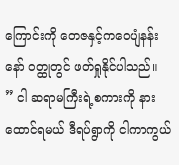ကြောင်းကို တေဇနှင့်ကဝေပျံနန်းနော် ဝတ္ထုတွင် ဖတ်ရှုနိုင်ပါသည်။
” ငါ ဆရာမကြီးရဲ့စကားကို နားထောင်ရမယ် ဒီရပ်ရွာကို ငါကာကွယ်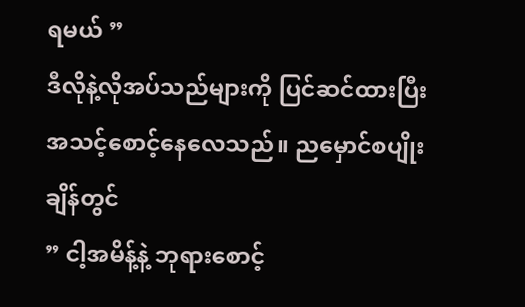ရမယ် ”
ဒီလိုနဲ့လိုအပ်သည်များကို ပြင်ဆင်ထားပြီး အသင့်စောင့်နေလေသည်။ ညမှောင်စပျိုးချိန်တွင်
” ငါ့အမိန့်နဲ့ ဘုရားစောင့်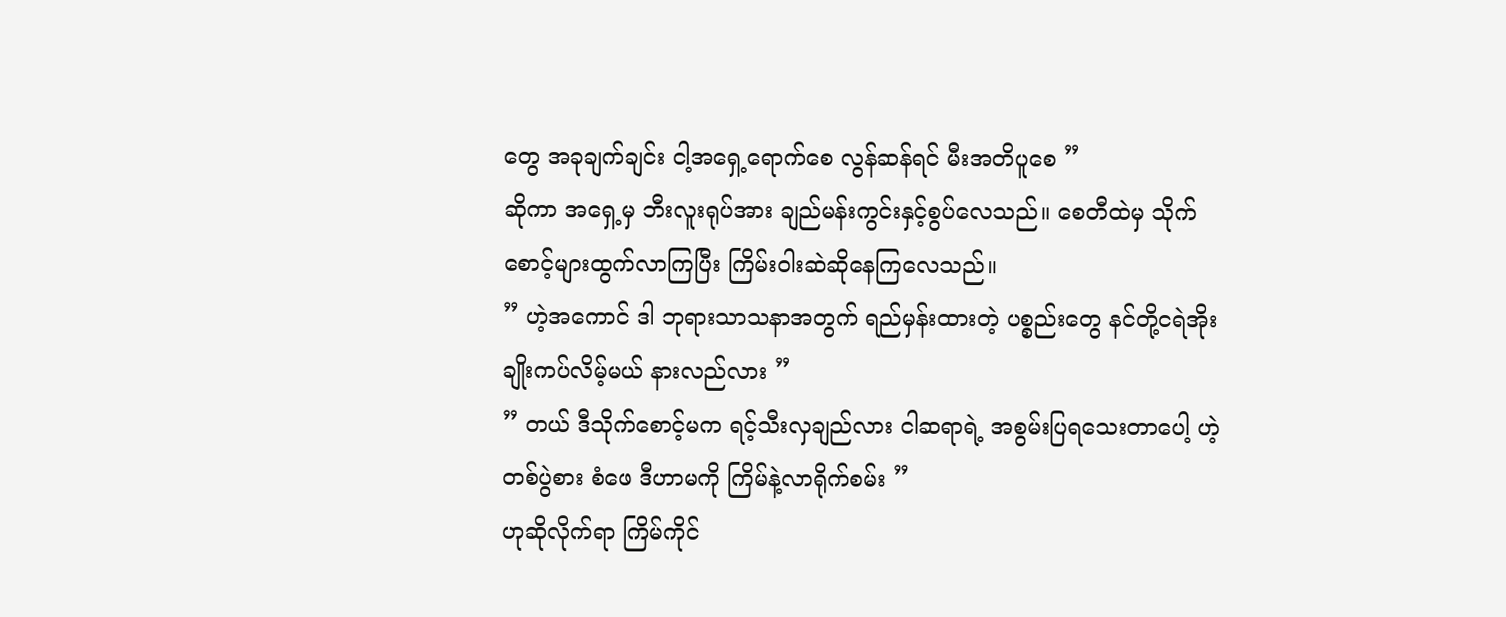တွေ အခုချက်ချင်း ငါ့အရှေ့ရောက်စေ လွန်ဆန်ရင် မီးအတိပူစေ ”
ဆိုကာ အရှေ့မှ ဘီးလူးရုပ်အား ချည်မန်းကွင်းနှင့်စွပ်လေသည်။ စေတီထဲမှ သိုက်စောင့်များထွက်လာကြပြီး ကြိမ်းဝါးဆဲဆိုနေကြလေသည်။
” ဟဲ့အကောင် ဒါ ဘုရားသာသနာအတွက် ရည်မှန်းထားတဲ့ ပစ္စည်းတွေ နင်တို့ငရဲအိုး ချိုးကပ်လိမ့်မယ် နားလည်လား ”
” တယ် ဒီသိုက်စောင့်မက ရင့်သီးလှချည်လား ငါဆရာရဲ့ အစွမ်းပြရသေးတာပေါ့ ဟဲ့တစ်ပွဲစား စံဖေ ဒီဟာမကို ကြိမ်နဲ့လာရိုက်စမ်း ”
ဟုဆိုလိုက်ရာ ကြိမ်ကိုင်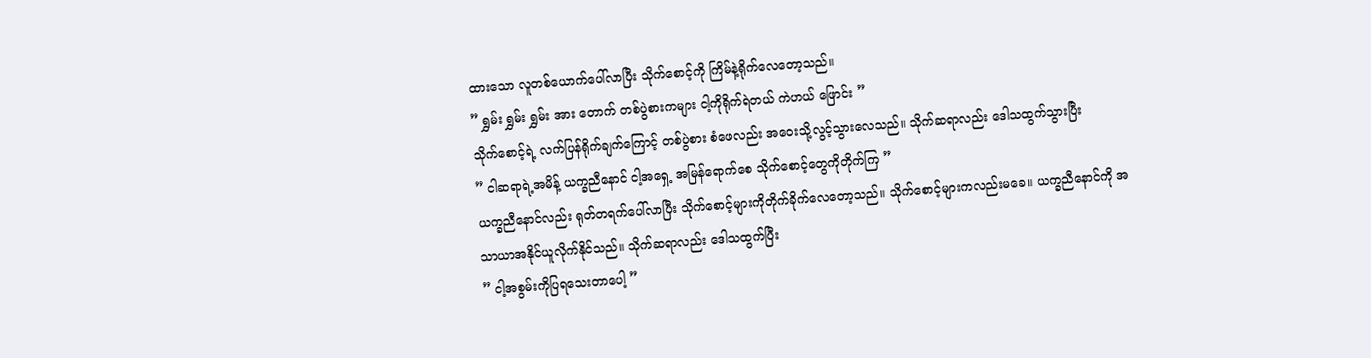ထားသော လူတစ်ယောက်ပေါ်လာပြီး သိုက်စောင့်ကို ကြိမ်နဲ့ရိုက်လေတော့သည်။
” ရွှမ်း ရွှမ်း ရွှမ်း အား တောက် တစ်ပွဲစားကများ ငါ့ကိုရိုက်ရဲတယ် ကဲဟယ် ဖြောင်း ”
သိုက်စောင့်ရဲ့ လက်ပြန်ရိုက်ချက်ကြောင့် တစ်ပွဲစား စံဖေလည်း အဝေးသို့လွင့်သွားလေသည်။ သိုက်ဆရာလည်း ဒေါသထွက်သွားပြီး
” ငါဆရာရဲ့အမိန့် ယက္ခညီနောင် ငါ့အရှေ့ အမြန်ရောက်စေ သိုက်စောင့်တွေကိုတိုက်ကြ ”
ယက္ခညီနောင်လည်း ရုတ်တရက်ပေါ်လာပြီး သိုက်စောင့်များကိုတိုက်ခိုက်လေတော့သည်။ သိုက်စောင့်များကလည်းမခေ။ ယက္ခညီနောင်ကို အသာယာအနိုင်ယူလိုက်နိုင်သည်။ သိုက်ဆရာလည်း ဒေါသထွက်ပြီး
” ငါ့အစွမ်းကိုပြရသေးတာပေါ့ ”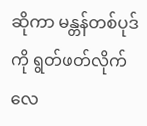ဆိုကာ မန္တန်တစ်ပုဒ်ကို ရွတ်ဖတ်လိုက်လေ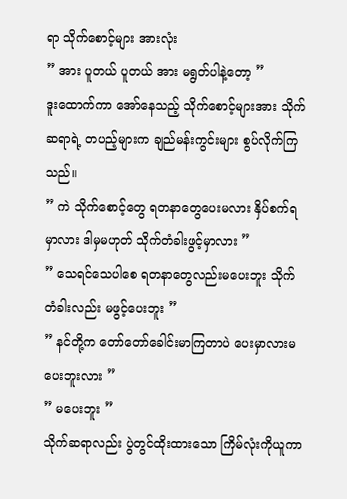ရာ သိုက်စောင့်များ အားလုံး
” အား ပူတယ် ပူတယ် အား မရွတ်ပါနဲ့တော့ ”
ဒူးထောက်ကာ အော်နေသည့် သိုက်စောင့်များအား သိုက်ဆရာရဲ့ တပည့်များက ချည်မန်းကွင်းများ စွပ်လိုက်ကြသည်။
” ကဲ သိုက်စောင့်တွေ ရတနာတွေပေးမလား နှိပ်စက်ရမှာလား ဒါမှမဟုတ် သိုက်တံခါးဖွင့်မှာလား ”
” သေရင်သေပါစေ ရတနာတွေလည်းမပေးဘူး သိုက်တံခါးလည်း မဖွင့်ပေးဘူး ”
” နင်တို့က တော်တော်ခေါင်းမာကြတာပဲ ပေးမှာလားမပေးဘူးလား ”
” မပေးဘူး ”
သိုက်ဆရာလည်း ပွဲတွင်ထိုးထားသော ကြိမ်လုံးကိုယူကာ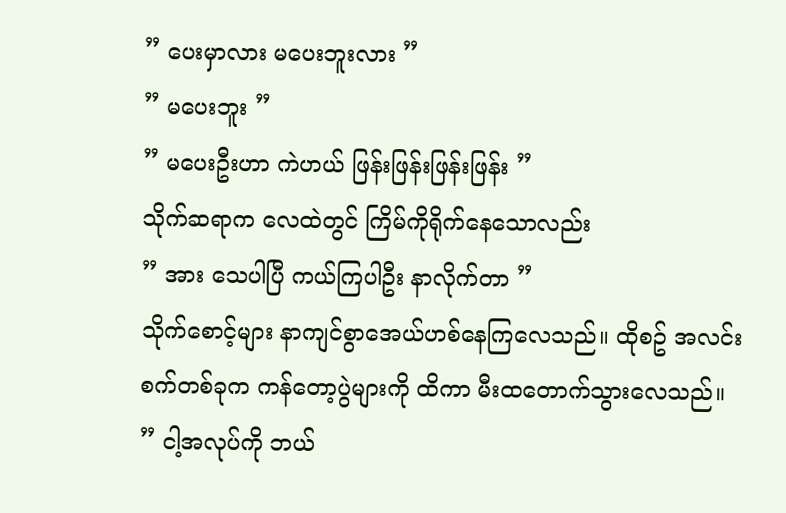” ပေးမှာလား မပေးဘူးလား ”
” မပေးဘူး ”
” မပေးဦးဟာ ကဲဟယ် ဖြန်းဖြန်းဖြန်းဖြန်း ”
သိုက်ဆရာက လေထဲတွင် ကြိမ်ကိုရိုက်နေသောလည်း
” အား သေပါပြီ ကယ်ကြပါဦး နာလိုက်တာ ”
သိုက်စောင့်များ နာကျင်စွာအေယ်ဟစ်နေကြလေသည်။ ထိုစဥ် အလင်းစက်တစ်ခုက ကန်တော့ပွဲများကို ထိကာ မီးထတောက်သွားလေသည်။
” ငါ့အလုပ်ကို ဘယ်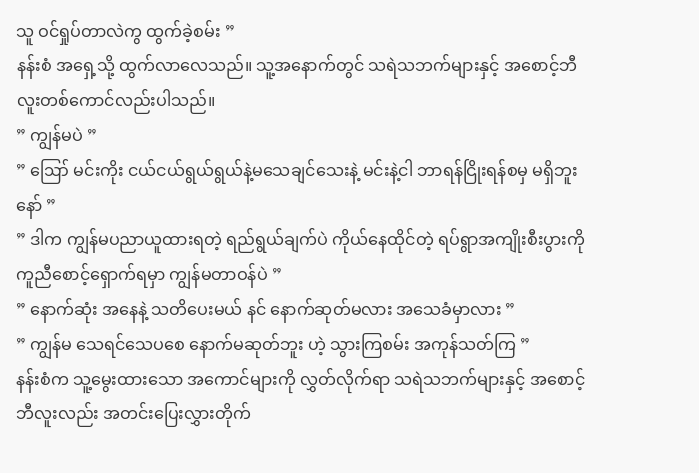သူ ဝင်ရှုပ်တာလဲကွ ထွက်ခဲ့စမ်း ”
နန်းစံ အရှေ့သို့ ထွက်လာလေသည်။ သူ့အနောက်တွင် သရဲသဘက်များနှင့် အစောင့်ဘီလူးတစ်ကောင်လည်းပါသည်။
” ကျွန်မပဲ ”
” ဪ မင်းကိုး ငယ်ငယ်ရွယ်ရွယ်နဲ့မသေချင်သေးနဲ့ မင်းနဲ့ငါ ဘာရန်ငြိုးရန်စမှ မရှိဘူးနော် ”
” ဒါက ကျွန်မပညာယူထားရတဲ့ ရည်ရွယ်ချက်ပဲ ကိုယ်နေထိုင်တဲ့ ရပ်ရွာအကျိုးစီးပွားကို ကူညီစောင့်ရှောက်ရမှာ ကျွန်မတာဝန်ပဲ ”
” နောက်ဆုံး အနေနဲ့ သတိပေးမယ် နင် နောက်ဆုတ်မလား အသေခံမှာလား ”
” ကျွန်မ သေရင်သေပစေ နောက်မဆုတ်ဘူး ဟဲ့ သွားကြစမ်း အကုန်သတ်ကြ ”
နန်းစံက သူ့မွေးထားသော အကောင်များကို လွှတ်လိုက်ရာ သရဲသဘက်များနှင့် အစောင့်ဘီလူးလည်း အတင်းပြေးလွှားတိုက်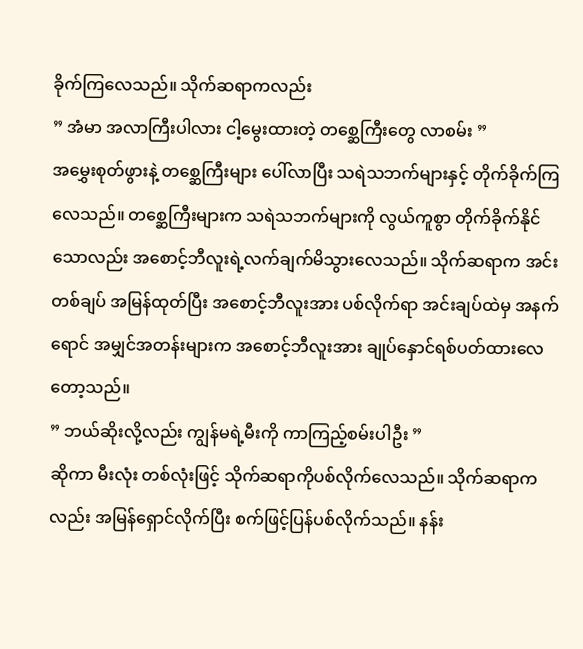ခိုက်ကြလေသည်။ သိုက်ဆရာကလည်း
” အံမာ အလာကြီးပါလား ငါ့မွေးထားတဲ့ တစ္ဆေကြီးတွေ လာစမ်း ”
အမွှေးစုတ်ဖွားနဲ့ တစ္ဆေကြီးများ ပေါ်လာပြီး သရဲသဘက်များနှင့် တိုက်ခိုက်ကြလေသည်။ တစ္ဆေကြီးများက သရဲသဘက်များကို လွယ်ကူစွာ တိုက်ခိုက်နိုင်သောလည်း အစောင့်ဘီလူးရဲ့လက်ချက်မိသွားလေသည်။ သိုက်ဆရာက အင်းတစ်ချပ် အမြန်ထုတ်ပြီး အစောင့်ဘီလူးအား ပစ်လိုက်ရာ အင်းချပ်ထဲမှ အနက်ရောင် အမျှင်အတန်းများက အစောင့်ဘီလူးအား ချုပ်နှောင်ရစ်ပတ်ထားလေတော့သည်။
” ဘယ်ဆိုးလို့လည်း ကျွန်မရဲ့မီးကို ကာကြည့်စမ်းပါဦး ”
ဆိုကာ မီးလုံး တစ်လုံးဖြင့် သိုက်ဆရာကိုပစ်လိုက်လေသည်။ သိုက်ဆရာကလည်း အမြန်ရှောင်လိုက်ပြီး စက်ဖြင့်ပြန်ပစ်လိုက်သည်။ နန်း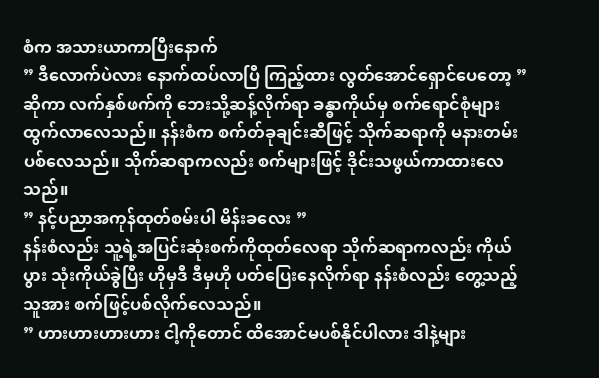စံက အသားယာကာပြီးနောက်
” ဒီလောက်ပဲလား နောက်ထပ်လာပြီ ကြည့်ထား လွတ်အောင်ရှောင်ပေတော့ ”
ဆိုကာ လက်နှစ်ဖက်ကို ဘေးသို့ဆန့်လိုက်ရာ ခန္ဓာကိုယ်မှ စက်ရောင်စုံများ ထွက်လာလေသည်။ နန်းစံက စက်တ်ခုချင်းဆီဖြင့် သိုက်ဆရာကို မနားတမ်းပစ်လေသည်။ သိုက်ဆရာကလည်း စက်များဖြင့် ဒိုင်းသဖွယ်ကာထားလေသည်။
” နင့်ပညာအကုန်ထုတ်စမ်းပါ မိန်းခလေး ”
နန်းစံလည်း သူ့ရဲ့အပြင်းဆုံးစက်ကိုထုတ်လေရာ သိုက်ဆရာကလည်း ကိုယ်ပွား သုံးကိုယ်ခွဲပြီး ဟိုမှဒီ ဒီမှဟို ပတ်ပြေးနေလိုက်ရာ နန်းစံလည်း တွေ့သည့်သူအား စက်ဖြင့်ပစ်လိုက်လေသည်။
” ဟားဟားဟားဟား ငါ့ကိုတောင် ထိအောင်မပစ်နိုင်ပါလား ဒါနဲ့များ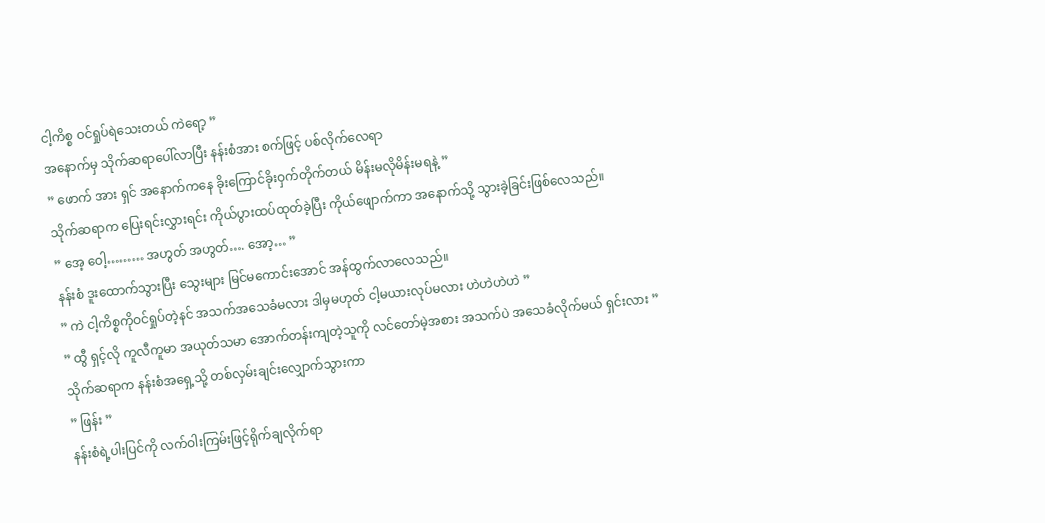ငါ့ကိစ္စ ဝင်ရှုပ်ရဲသေးတယ် ကဲရော့ ”
အနောက်မှ သိုက်ဆရာပေါ်လာပြီး နန်းစံအား စက်ဖြင့် ပစ်လိုက်လေရာ
” ဖောက် အား ရှင် အနောက်ကနေ ခိုးကြောင်ခိုးဝှက်တိုက်တယ် မိန်းမလိုမိန်းမရနဲ့ ”
သိုက်ဆရာက ပြေးရင်းလွှားရင်း ကိုယ်ပွားထပ်ထုတ်ခဲ့ပြီး ကိုယ်ဖျောက်ကာ အနောက်သို့ သွားခဲ့ခြင်းဖြစ်လေသည်။
” အေ့ ဝေါ့……… အဟွတ် အဟွတ်…. အော့… ”
နန်းစံ ဒူးထောက်သွားပြီး သွေးများ မြင်မကောင်းအောင် အန်ထွက်လာလေသည်။
” ကဲ ငါ့ကိစ္စကိုဝင်ရှုပ်တဲ့နင် အသက်အသေခံမလား ဒါမှမဟုတ် ငါ့မယားလုပ်မလား ဟဲဟဲဟဲဟဲ ”
” ထွီ ရှင့်လို ကူလီကူမာ အယုတ်သမာ အောက်တန်းကျတဲ့သူကို လင်တော်မဲ့အစား အသက်ပဲ အသေခံလိုက်မယ် ရှင်းလား ”
သိုက်ဆရာက နန်းစံအရှေ့သို့ တစ်လှမ်းချင်းလျှောက်သွားကာ
” ဖြန်း ”
နန်းစံရဲ့ပါးပြင်ကို လက်ဝါးကြမ်းဖြင့်ရိုက်ချလိုက်ရာ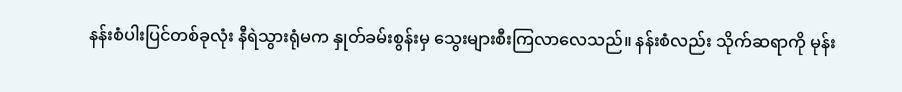နန်းစံပါးပြင်တစ်ခုလုံး နီရဲသွားရုံမက နှုတ်ခမ်းစွန်းမှ သွေးများစီးကြလာလေသည်။ နန်းစံလည်း သိုက်ဆရာကို မုန်း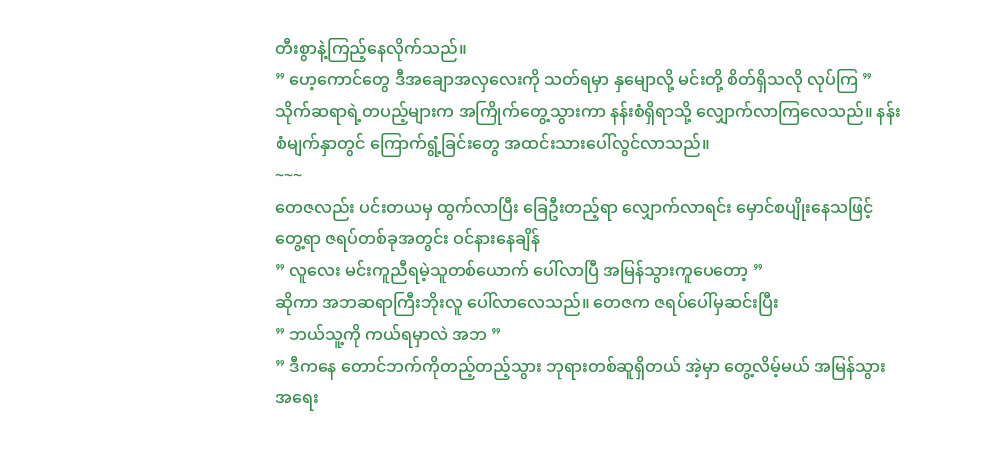တီးစွာနဲ့ကြည့်နေလိုက်သည်။
” ဟေ့ကောင်တွေ ဒီအချောအလှလေးကို သတ်ရမှာ နှမျောလို့ မင်းတို့ စိတ်ရှိသလို လုပ်ကြ ”
သိုက်ဆရာရဲ့တပည့်များက အကြိုက်တွေ့သွားကာ နန်းစံရှိရာသို့ လျှောက်လာကြလေသည်။ နန်းစံမျက်နှာတွင် ကြောက်ရွံ့ခြင်းတွေ အထင်းသားပေါ်လွင်လာသည်။
~~~
တေဇလည်း ပင်းတယမှ ထွက်လာပြီး ခြေဦးတည့်ရာ လျှောက်လာရင်း မှောင်စပျိုးနေသဖြင့် တွေ့ရာ ဇရပ်တစ်ခုအတွင်း ဝင်နားနေချိန်
” လူလေး မင်းကူညီရမဲ့သူတစ်ယောက် ပေါ်လာပြီ အမြန်သွားကူပေတော့ ”
ဆိုကာ အဘဆရာကြီးဘိုးလူ ပေါ်လာလေသည်။ တေဇက ဇရပ်ပေါ်မှဆင်းပြီး
” ဘယ်သူ့ကို ကယ်ရမှာလဲ အဘ ”
” ဒီကနေ တောင်ဘက်ကိုတည့်တည့်သွား ဘုရားတစ်ဆူရှိတယ် အဲ့မှာ တွေ့လိမ့်မယ် အမြန်သွား အရေး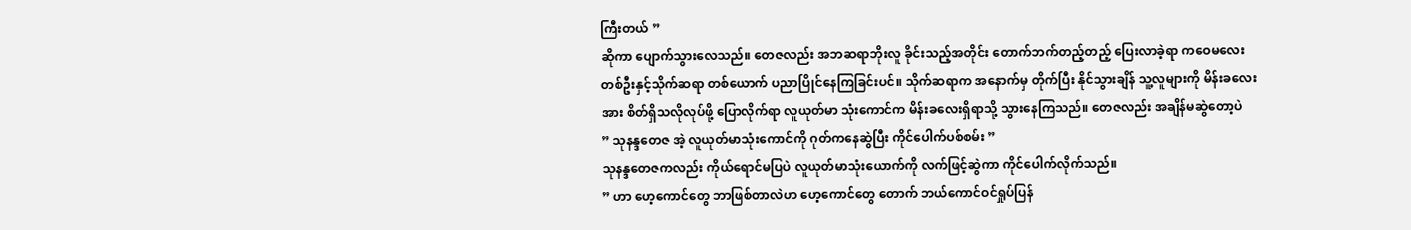ကြီးတယ် ”
ဆိုကာ ပျောက်သွားလေသည်။ တေဇလည်း အဘဆရာဘိုးလူ ခိုင်းသည့်အတိုင်း တောက်ဘက်တည့်တည့် ပြေးလာခဲ့ရာ ကဝေမလေးတစ်ဦးနှင့်သိုက်ဆရာ တစ်ယောက် ပညာပြိုင်နေကြခြင်းပင်။ သိုက်ဆရာက အနောက်မှ တိုက်ပြီး နိုင်သွားချိန် သူ့လူများကို မိန်းခလေးအား စိတ်ရှိသလိုလုပ်ဖို့ ပြောလိုက်ရာ လူယုတ်မာ သုံးကောင်က မိန်းခလေးရှိရာသို့ သွားနေကြသည်။ တေဇလည်း အချိန်မဆွဲတော့ပဲ
” သုနန္ဒတေဇ အဲ့ လူယုတ်မာသုံးကောင်ကို ဂုတ်ကနေဆွဲပြီး ကိုင်ပေါက်ပစ်စမ်း ”
သုနန္ဒတေဇကလည်း ကိုယ်ရောင်မပြပဲ လူယုတ်မာသုံးယောက်ကို လက်ဖြင့်ဆွဲကာ ကိုင်ပေါက်လိုက်သည်။
” ဟာ ဟေ့ကောင်တွေ ဘာဖြစ်တာလဲဟ ဟေ့ကောင်တွေ တောက် ဘယ်ကောင်ဝင်ရှုပ်ပြန်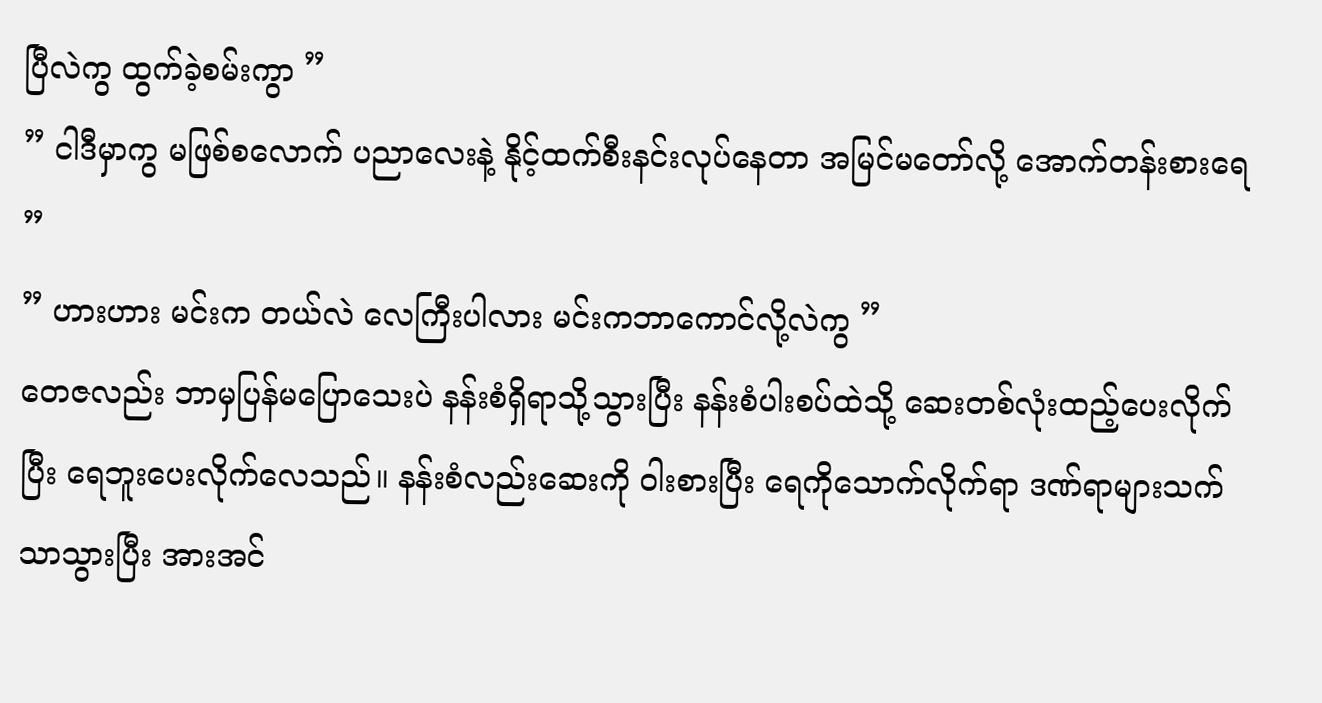ပြီလဲကွ ထွက်ခဲ့စမ်းကွာ ”
” ငါဒီမှာကွ မဖြစ်စလောက် ပညာလေးနဲ့ နိုင့်ထက်စီးနင်းလုပ်နေတာ အမြင်မတော်လို့ အောက်တန်းစားရေ ”
” ဟားဟား မင်းက တယ်လဲ လေကြီးပါလား မင်းကဘာကောင်လို့လဲကွ ”
တေဇလည်း ဘာမှပြန်မပြောသေးပဲ နန်းစံရှိရာသို့သွားပြီး နန်းစံပါးစပ်ထဲသို့ ဆေးတစ်လုံးထည့်ပေးလိုက်ပြီး ရေဘူးပေးလိုက်လေသည်။ နန်းစံလည်းဆေးကို ဝါးစားပြီး ရေကိုသောက်လိုက်ရာ ဒဏ်ရာများသက်သာသွားပြီး အားအင်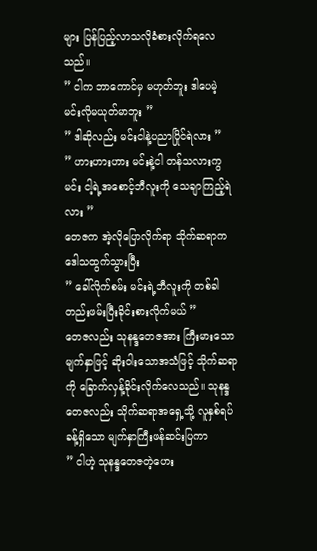များ ပြန်ပြည့်လာသလိုခံစားလိုက်ရလေသည်။
” ငါက ဘာကောင်မှ မဟုတ်ဘူး ဒါပေမဲ့ မင်းလိုမယုတ်မာဘူး ”
” ဒါဆိုလည်း မင်းငါနဲ့ပညာပြိုင်ရဲလား ”
” ဟားဟားဟား မင်းနဲ့ငါ တန်သလားကွ မင်း ငါ့ရဲ့အစောင့်ဘီလူးကို သေချာကြည့်ရဲလား ”
တေဇက အဲ့လိုပြောလိုက်ရာ သိုက်ဆရာက ဒေါသထွက်သွားပြီး
” ခေါ်လိုက်စမ်း မင်းရဲ့ဘီလူးကို တစ်ခါတည်းဖမ်းပြီးခိုင်းစားလိုက်မယ် ”
တေဇလည်း သုနန္ဒတေဇအား ကြီးမားသော မျက်နှာဖြင့် ဆိုးဝါးသောအသံဖြင့် သိုက်ဆရာကို ခြောက်လှန့်ခိုင်းလိုက်လေသည်။ သုနန္ဒတေဇလည်း သိုက်ဆရာအရှေ့သို့ လူနှစ်ရပ်ခန့်ရှိသော မျက်နှာကြီးဖန်ဆင်းပြကာ
” ငါဟဲ့ သုနန္ဒတေဇတဲ့ဟေး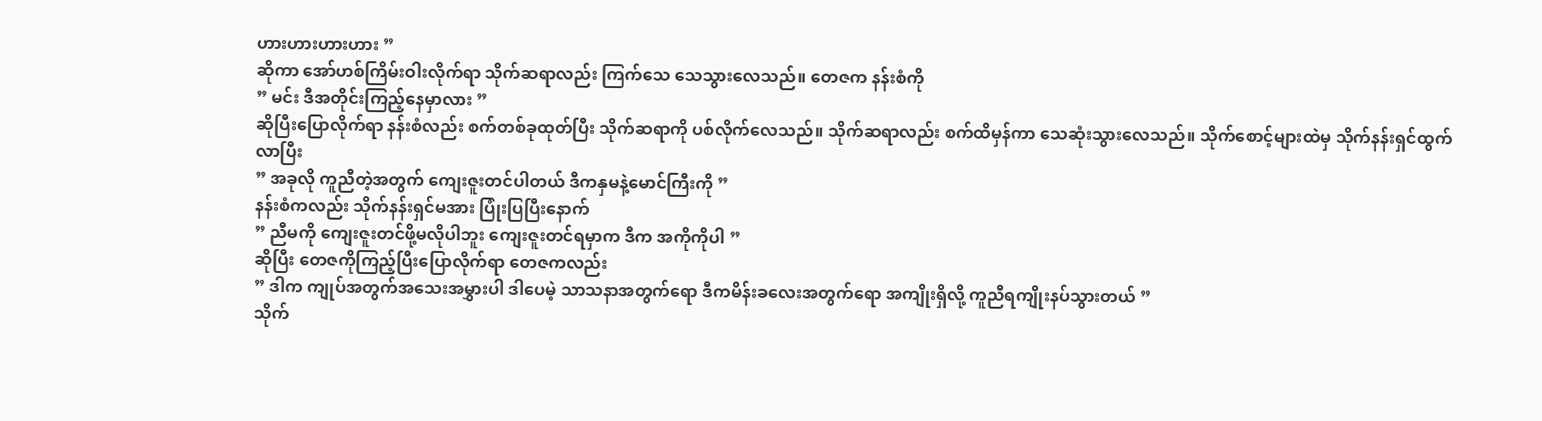ဟားဟားဟားဟား ”
ဆိုကာ အော်ဟစ်ကြိမ်းဝါးလိုက်ရာ သိုက်ဆရာလည်း ကြက်သေ သေသွားလေသည်။ တေဇက နန်းစံကို
” မင်း ဒီအတိုင်းကြည့်နေမှာလား ”
ဆိုပြီးပြောလိုက်ရာ နန်းစံလည်း စက်တစ်ခုထုတ်ပြီး သိုက်ဆရာကို ပစ်လိုက်လေသည်။ သိုက်ဆရာလည်း စက်ထိမှန်ကာ သေဆုံးသွားလေသည်။ သိုက်စောင့်များထဲမှ သိုက်နန်းရှင်ထွက်လာပြီး
” အခုလို ကူညီတဲ့အတွက် ကျေးဇူးတင်ပါတယ် ဒီကနှမနဲ့မောင်ကြီးကို ”
နန်းစံကလည်း သိုက်နန်းရှင်မအား ပြုံးပြပြီးနောက်
” ညီမကို ကျေးဇူးတင်ဖို့မလိုပါဘူး ကျေးဇူးတင်ရမှာက ဒီက အကိုကိုပါ ”
ဆိုပြီး တေဇကိုကြည့်ပြီးပြောလိုက်ရာ တေဇကလည်း
” ဒါက ကျုပ်အတွက်အသေးအမွှားပါ ဒါပေမဲ့ သာသနာအတွက်ရော ဒီကမိန်းခလေးအတွက်ရော အကျိုးရှိလို့ ကူညီရကျိုးနပ်သွားတယ် ”
သိုက်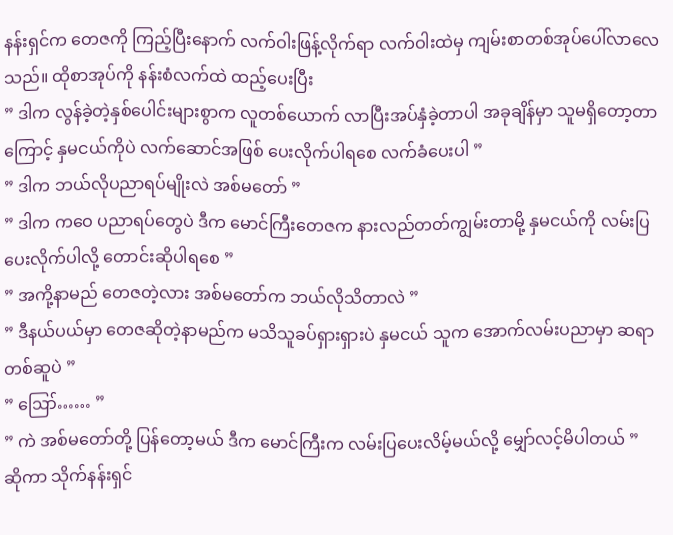နန်းရှင်က တေဇကို ကြည့်ပြီးနောက် လက်ဝါးဖြန့်လိုက်ရာ လက်ဝါးထဲမှ ကျမ်းစာတစ်အုပ်ပေါ်လာလေသည်။ ထိုစာအုပ်ကို နန်းစံလက်ထဲ ထည့်ပေးပြီး
” ဒါက လွန်ခဲ့တဲ့နှစ်ပေါင်းများစွာက လူတစ်ယောက် လာပြီးအပ်နှံခဲ့တာပါ အခုချိန်မှာ သူမရှိတော့တာကြောင့် နှမငယ်ကိုပဲ လက်ဆောင်အဖြစ် ပေးလိုက်ပါရစေ လက်ခံပေးပါ ”
” ဒါက ဘယ်လိုပညာရပ်မျိုးလဲ အစ်မတော် ”
” ဒါက ကဝေ ပညာရပ်တွေပဲ ဒီက မောင်ကြီးတေဇက နားလည်တတ်ကျွမ်းတာမို့ နှမငယ်ကို လမ်းပြပေးလိုက်ပါလို့ တောင်းဆိုပါရစေ ”
” အကို့နာမည် တေဇတဲ့လား အစ်မတော်က ဘယ်လိုသိတာလဲ ”
” ဒီနယ်ပယ်မှာ တေဇဆိုတဲ့နာမည်က မသိသူခပ်ရှားရှားပဲ နှမငယ် သူက အောက်လမ်းပညာမှာ ဆရာတစ်ဆူပဲ ”
” ဪ…… ”
” ကဲ အစ်မတော်တို့ ပြန်တော့မယ် ဒီက မောင်ကြီးက လမ်းပြပေးလိမ့်မယ်လို့ မျှော်လင့်မိပါတယ် ”
ဆိုကာ သိုက်နန်းရှင်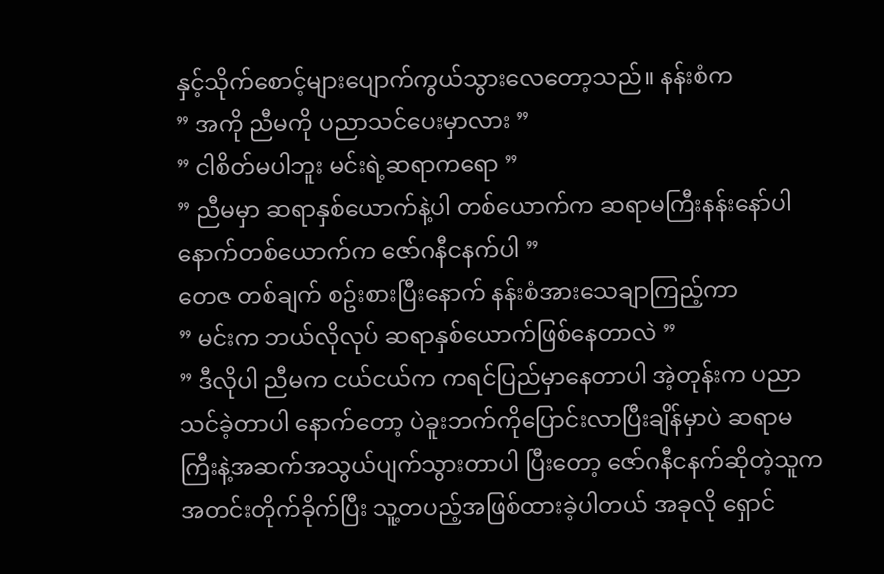နှင့်သိုက်စောင့်များပျောက်ကွယ်သွားလေတော့သည်။ နန်းစံက
” အကို ညီမကို ပညာသင်ပေးမှာလား ”
” ငါစိတ်မပါဘူး မင်းရဲ့ဆရာကရော ”
” ညီမမှာ ဆရာနှစ်ယောက်နဲ့ပါ တစ်ယောက်က ဆရာမကြီးနန်းနော်ပါ နောက်တစ်ယောက်က ဇော်ဂနီငနက်ပါ ”
တေဇ တစ်ချက် စဥ်းစားပြီးနောက် နန်းစံအားသေချာကြည့်ကာ
” မင်းက ဘယ်လိုလုပ် ဆရာနှစ်ယောက်ဖြစ်နေတာလဲ ”
” ဒီလိုပါ ညီမက ငယ်ငယ်က ကရင်ပြည်မှာနေတာပါ အဲ့တုန်းက ပညာသင်ခဲ့တာပါ နောက်တော့ ပဲခူးဘက်ကိုပြောင်းလာပြီးချိန်မှာပဲ ဆရာမကြီးနဲ့အဆက်အသွယ်ပျက်သွားတာပါ ပြီးတော့ ဇော်ဂနီငနက်ဆိုတဲ့သူက အတင်းတိုက်ခိုက်ပြီး သူ့တပည့်အဖြစ်ထားခဲ့ပါတယ် အခုလို ရှောင်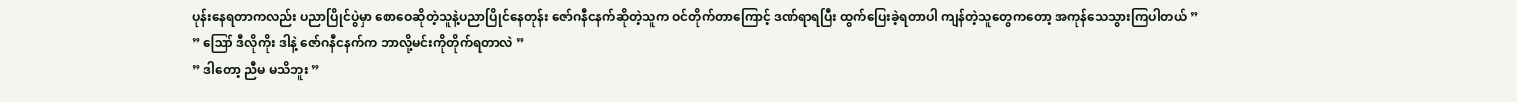ပုန်းနေရတာကလည်း ပညာပြိုင်ပွဲမှာ စောဝေဆိုတဲ့သူနဲ့ပညာပြိုင်နေတုန်း ဇော်ဂနီငနက်ဆိုတဲ့သူက ဝင်တိုက်တာကြောင့် ဒဏ်ရာရပြီး ထွက်ပြေးခဲ့ရတာပါ ကျန်တဲ့သူတွေကတော့ အကုန်သေသွားကြပါတယ် ”
” ဪ ဒီလိုကိုး ဒါနဲ့ ဇော်ဂနီငနက်က ဘာလို့မင်းကိုတိုက်ရတာလဲ ”
” ဒါတော့ ညီမ မသိဘူး ”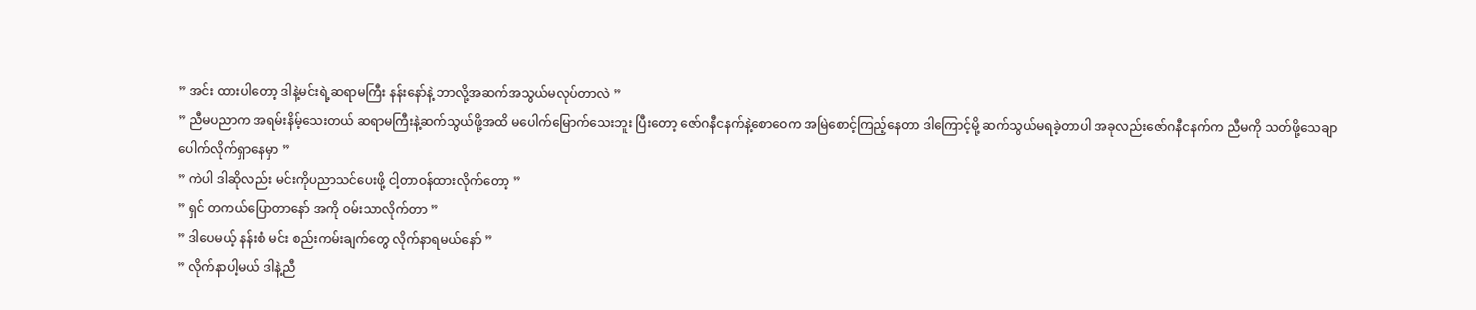” အင်း ထားပါတော့ ဒါနဲ့မင်းရဲ့ဆရာမကြီး နန်းနော်နဲ့ ဘာလို့အဆက်အသွယ်မလုပ်တာလဲ ”
” ညီမပညာက အရမ်းနိမ့်သေးတယ် ဆရာမကြီးနဲ့ဆက်သွယ်ဖို့အထိ မပေါက်မြောက်သေးဘူး ပြီးတော့ ဇော်ဂနီငနက်နဲ့စောဝေက အမြဲစောင့်ကြည့်နေတာ ဒါကြောင့်မို့ ဆက်သွယ်မရခဲ့တာပါ အခုလည်းဇော်ဂနီငနက်က ညီမကို သတ်ဖို့သေချာပေါက်လိုက်ရှာနေမှာ ”
” ကဲပါ ဒါဆိုလည်း မင်းကိုပညာသင်ပေးဖို့ ငါ့တာဝန်ထားလိုက်တော့ ”
” ရှင် တကယ်ပြောတာနော် အကို ဝမ်းသာလိုက်တာ ”
” ဒါပေမယ့် နန်းစံ မင်း စည်းကမ်းချက်တွေ လိုက်နာရမယ်နော် ”
” လိုက်နာပါ့မယ် ဒါနဲ့ညီ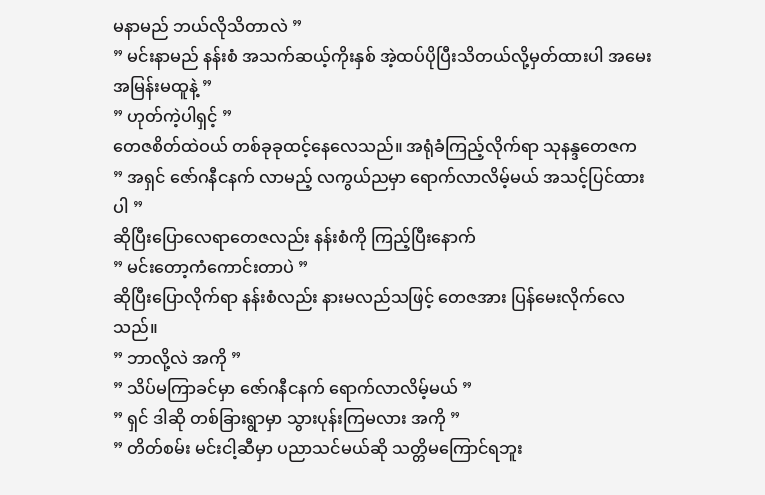မနာမည် ဘယ်လိုသိတာလဲ ”
” မင်းနာမည် နန်းစံ အသက်ဆယ့်ကိုးနှစ် အဲ့ထပ်ပိုပြီးသိတယ်လို့မှတ်ထားပါ အမေးအမြန်းမထူနဲ့ ”
” ဟုတ်ကဲ့ပါရှင့် ”
တေဇစိတ်ထဲဝယ် တစ်ခုခုထင့်နေလေသည်။ အရုံခံကြည့်လိုက်ရာ သုနန္ဒတေဇက
” အရှင် ဇော်ဂနီငနက် လာမည့် လကွယ်ညမှာ ရောက်လာလိမ့်မယ် အသင့်ပြင်ထားပါ ”
ဆိုပြီးပြောလေရာတေဇလည်း နန်းစံကို ကြည့်ပြီးနောက်
” မင်းတော့ကံကောင်းတာပဲ ”
ဆိုပြီးပြောလိုက်ရာ နန်းစံလည်း နားမလည်သဖြင့် တေဇအား ပြန်မေးလိုက်လေသည်။
” ဘာလို့လဲ အကို ”
” သိပ်မကြာခင်မှာ ဇော်ဂနီငနက် ရောက်လာလိမ့်မယ် ”
” ရှင် ဒါဆို တစ်ခြားရွာမှာ သွားပုန်းကြမလား အကို ”
” တိတ်စမ်း မင်းငါ့ဆီမှာ ပညာသင်မယ်ဆို သတ္တိမကြောင်ရဘူး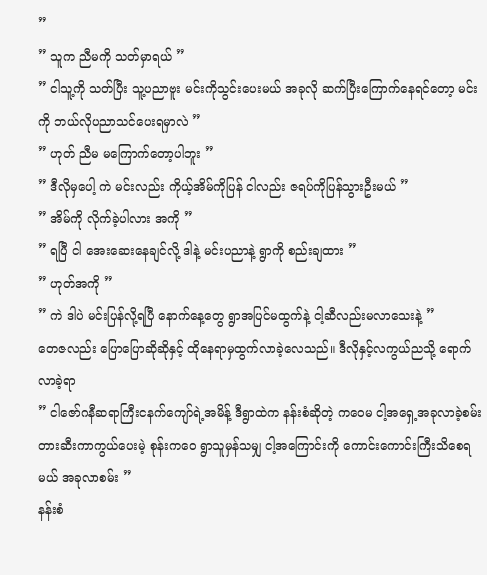”
” သူက ညီမကို သတ်မှာရယ် ”
” ငါသူ့ကို သတ်ပြီး သူ့ပညာဗူး မင်းကိုသွင်းပေးမယ် အခုလို ဆက်ပြီးကြောက်နေရင်တော့ မင်းကို ဘယ်လိုပညာသင်ပေးရမှာလဲ ”
” ဟုတ် ညီမ မကြောက်တော့ပါဘူး ”
” ဒီလိုမှပေါ့ ကဲ မင်းလည်း ကိုယ့်အိမ်ကိုပြန် ငါလည်း ဇရပ်ကိုပြန်သွားဦးမယ် ”
” အိမ်ကို လိုက်ခဲ့ပါလား အကို ”
” ရပြီ ငါ အေးဆေးနေချင်လို့ ဒါနဲ့ မင်းပညာနဲ့ ရွာကို စည်းချထား ”
” ဟုတ်အကို ”
” ကဲ ဒါပဲ မင်းပြန်လို့ရပြီ နောက်နေ့တွေ ရွာအပြင်မထွက်နဲ့ ငါ့ဆီလည်းမလာသေးနဲ့ ”
တေဇလည်း ပြောပြောဆိုဆိုနှင့် ထိုနေရာမှထွက်လာခဲ့လေသည်။ ဒီလိုနှင့်လကွယ်ညသို့ ရောက်လာခဲ့ရာ
” ငါဇော်ဂနီဆရာကြီးငနက်ကျော်ရဲ့အမိန့် ဒီရွာထဲက နန်းစံဆိုတဲ့ ကဝေမ ငါ့အရှေ့အခုလာခဲ့စမ်း တားဆီးကာကွယ်ပေးမဲ့ စုန်းကဝေ ရွာသူမှန်သမျှ ငါ့အကြောင်းကို ကောင်းကောင်းကြီးသိစေရမယ် အခုလာစမ်း ”
နန်းစံ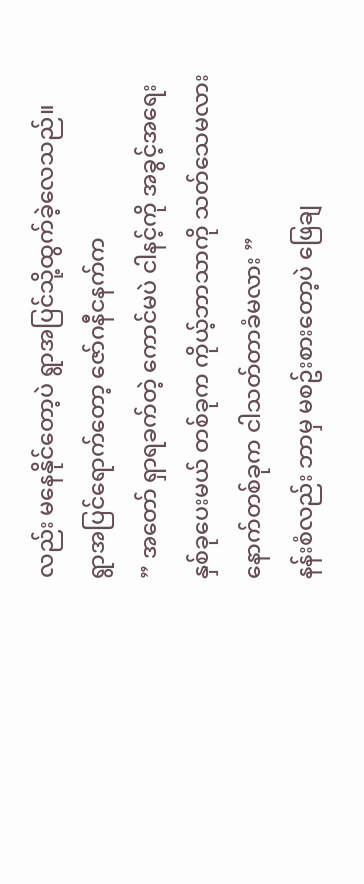လည်း မနေနိုင်တော့ပဲ ရွာအပြင်သို့ထွက်ခဲ့လေသည်။ ရွာအပြင်ရောက်တော့ ဇော်ဂနီငနက်က
” အတော် ရှာရခက်တဲ့ ကောင်မပဲ ငါနင့်ကို အခွင့်အရေး နှစ်ခုပေးမယ် တစ်ခုက ကိုယ့်ဘာသာကို သတ်သေမလား နောက်တစ်ခုက ငါသတ်တာခံမလား ”
နန်းစံလည်း ဘာမှ မစဥ်းစားတော့ပဲ ဖြေချ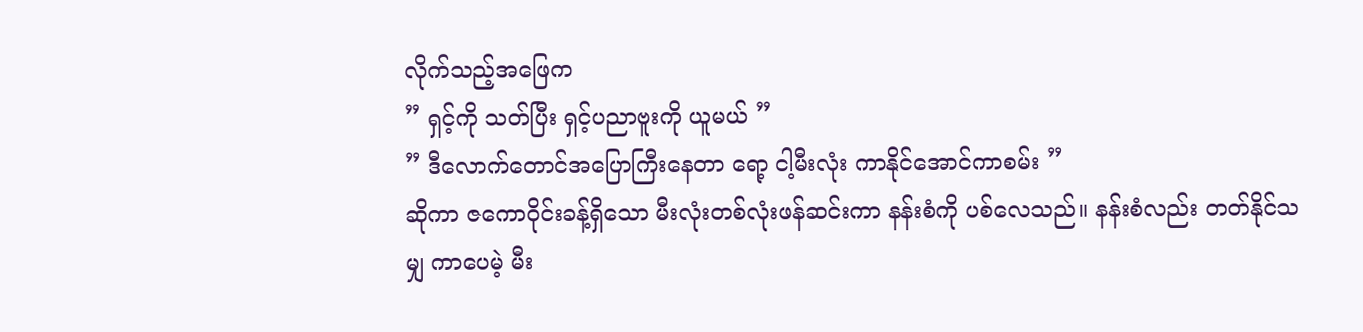လိုက်သည့်အဖြေက
” ရှင့်ကို သတ်ပြီး ရှင့်ပညာဗူးကို ယူမယ် ”
” ဒီလောက်တောင်အပြောကြီးနေတာ ရော့ ငါ့မီးလုံး ကာနိုင်အောင်ကာစမ်း ”
ဆိုကာ ဇကောဝိုင်းခန့်ရှိသော မီးလုံးတစ်လုံးဖန်ဆင်းကာ နန်းစံကို ပစ်လေသည်။ နန်းစံလည်း တတ်နိုင်သမျှ ကာပေမဲ့ မီး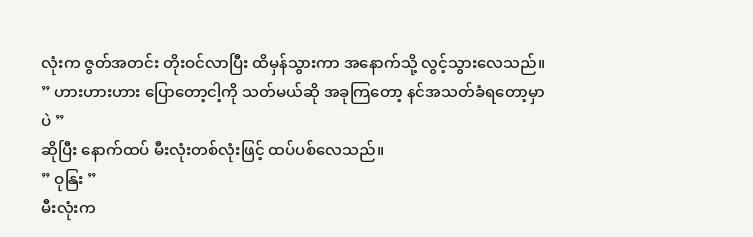လုံးက ဇွတ်အတင်း တိုးဝင်လာပြီး ထိမှန်သွားကာ အနောက်သို့ လွင့်သွားလေသည်။
” ဟားဟားဟား ပြောတော့ငါ့ကို သတ်မယ်ဆို အခုကြတော့ နင်အသတ်ခံရတော့မှာပဲ ”
ဆိုပြီး နောက်ထပ် မီးလုံးတစ်လုံးဖြင့် ထပ်ပစ်လေသည်။
” ဝုနြး ”
မီးလုံးက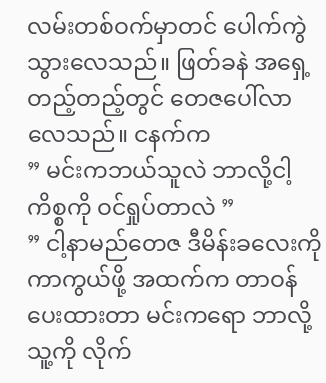လမ်းတစ်ဝက်မှာတင် ပေါက်ကွဲသွားလေသည်။ ဖြတ်ခနဲ အရှေ့တည့်တည့်တွင် တေဇပေါ်လာလေသည်။ ငနက်က
” မင်းကဘယ်သူလဲ ဘာလို့ငါ့ကိစ္စကို ဝင်ရှုပ်တာလဲ ”
” ငါ့နာမည်တေဇ ဒီမိန်းခလေးကို ကာကွယ်ဖို့ အထက်က တာဝန်ပေးထားတာ မင်းကရော ဘာလို့ သူ့ကို လိုက်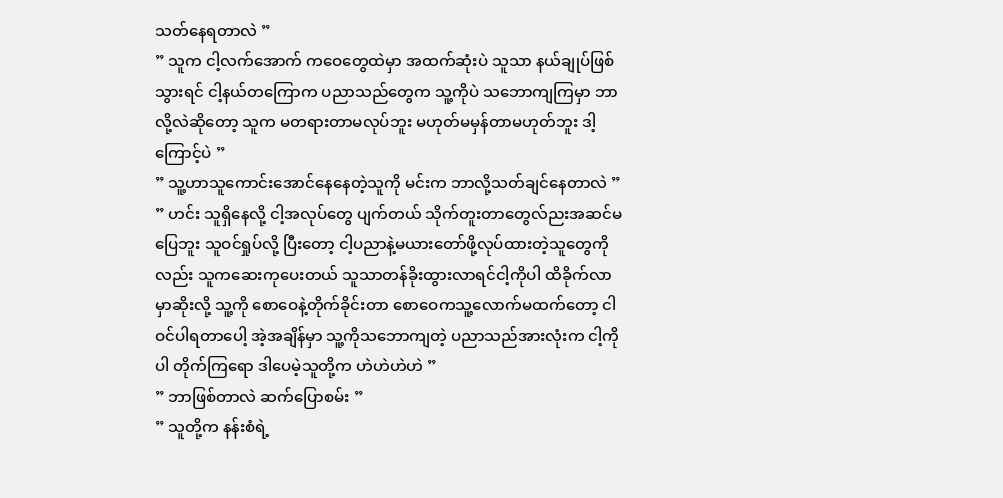သတ်နေရတာလဲ ”
” သူက ငါ့လက်အောက် ကဝေတွေထဲမှာ အထက်ဆုံးပဲ သူသာ နယ်ချုပ်ဖြစ်သွားရင် ငါ့နယ်တကြောက ပညာသည်တွေက သူ့ကိုပဲ သဘောကျကြမှာ ဘာလို့လဲဆိုတော့ သူက မတရားတာမလုပ်ဘူး မဟုတ်မမှန်တာမဟုတ်ဘူး ဒါ့ကြောင့်ပဲ ”
” သူ့ဟာသူကောင်းအောင်နေနေတဲ့သူကို မင်းက ဘာလို့သတ်ချင်နေတာလဲ ”
” ဟင်း သူရှိနေလို့ ငါ့အလုပ်တွေ ပျက်တယ် သိုက်တူးတာတွေလ်ညးအဆင်မပြေဘူး သူဝင်ရှုပ်လို့ ပြီးတော့ ငါ့ပညာနဲ့မယားတော်ဖို့လုပ်ထားတဲ့သူတွေကိုလည်း သူကဆေးကုပေးတယ် သူသာတန်ခိုးထွားလာရင်ငါ့ကိုပါ ထိခိုက်လာမှာဆိုးလို့ သူ့ကို စောဝေနဲ့တိုက်ခိုင်းတာ စောဝေကသူ့လောက်မထက်တော့ ငါဝင်ပါရတာပေါ့ အဲ့အချိန်မှာ သူ့ကိုသဘောကျတဲ့ ပညာသည်အားလုံးက ငါ့ကိုပါ တိုက်ကြရော ဒါပေမဲ့သူတို့က ဟဲဟဲဟဲဟဲ ”
” ဘာဖြစ်တာလဲ ဆက်ပြောစမ်း ”
” သူတို့က နန်းစံရဲ့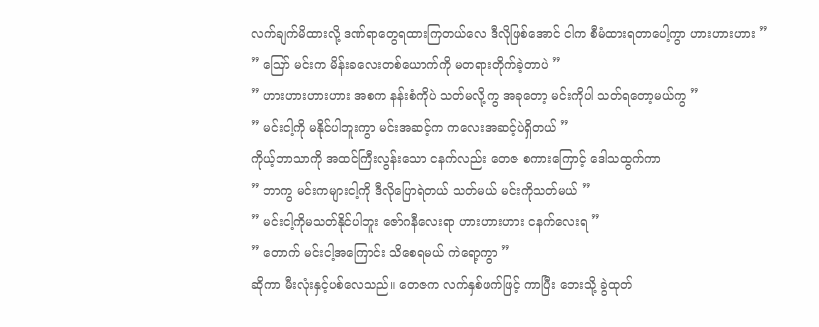လက်ချက်မိထားလို့ ဒဏ်ရာတွေရထားကြတယ်လေ ဒီလိုဖြစ်အောင် ငါက စီမံထားရတာပေါ့ကွာ ဟားဟားဟား ”
” ဪ မင်းက မိန်းခလေးတစ်ယောက်ကို မတရားတိုက်ခဲ့တာပဲ ”
” ဟားဟားဟားဟား အစက နန်းစံကိုပဲ သတ်မလို့ကွ အခုတော့ မင်းကိုပါ သတ်ရတော့မယ်ကွ ”
” မင်းငါ့ကို မနိုင်ပါဘူးကွာ မင်းအဆင့်က ကလေးအဆင့်ပဲရှိတယ် ”
ကိုယ့်ဘာသာကို အထင်ကြီးလွန်းသော ငနက်လည်း တေဇ စကားကြောင့် ဒေါသထွက်ကာ
” ဘာကွ မင်းကများငါ့ကို ဒီလိုပြောရဲတယ် သတ်မယ် မင်းကိုသတ်မယ် ”
” မင်းငါ့ကိုမသတ်နိုင်ပါဘူး ဇော်ဂနီလေးရာ ဟားဟားဟား ငနက်လေးရ ”
” တောက် မင်းငါ့အကြောင်း သိစေရမယ် ကဲရော့ကွာ ”
ဆိုကာ မီးလုံးနှင့်ပစ်လေသည်။ တေဇက လက်နှစ်ဖက်ဖြင့် ကာပြီး ဘေးသို့ ခွဲထုတ်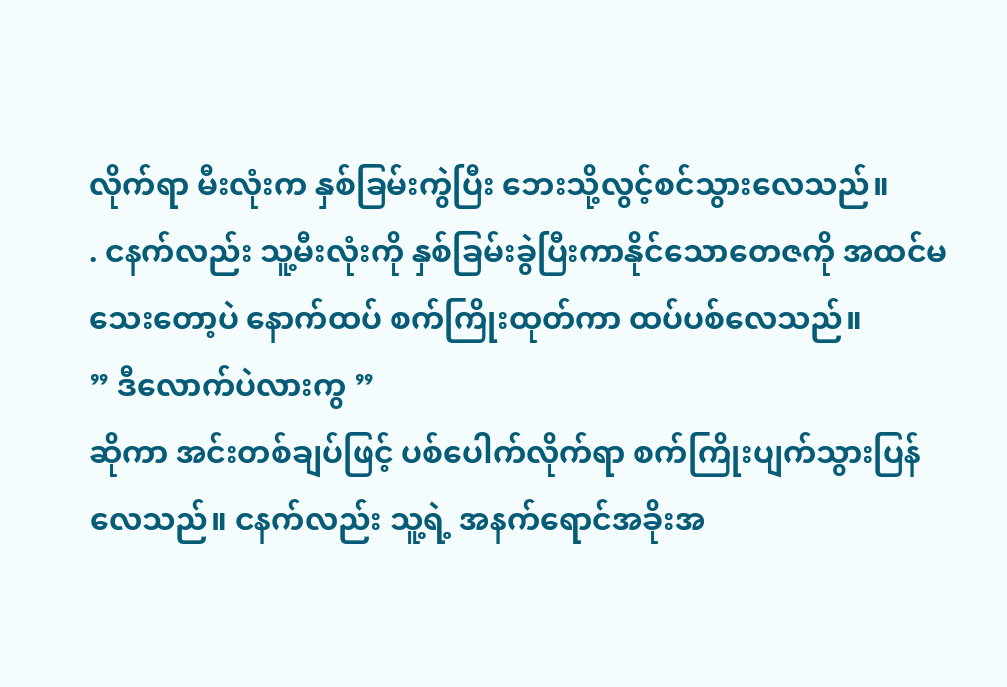လိုက်ရာ မီးလုံးက နှစ်ခြမ်းကွဲပြီး ဘေးသို့လွင့်စင်သွားလေသည်။
. ငနက်လည်း သူ့မီးလုံးကို နှစ်ခြမ်းခွဲပြီးကာနိုင်သောတေဇကို အထင်မသေးတော့ပဲ နောက်ထပ် စက်ကြိုးထုတ်ကာ ထပ်ပစ်လေသည်။
” ဒီလောက်ပဲလားကွ ”
ဆိုကာ အင်းတစ်ချပ်ဖြင့် ပစ်ပေါက်လိုက်ရာ စက်ကြိုးပျက်သွားပြန်လေသည်။ ငနက်လည်း သူ့ရဲ့ အနက်ရောင်အခိုးအ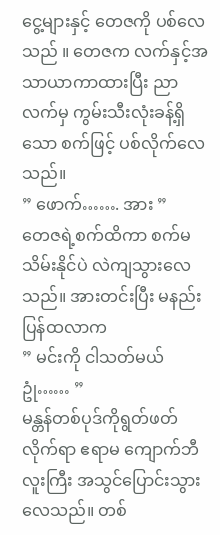ငွေ့များနှင့် တေဇကို ပစ်လေသည် ။ တေဇက လက်နှင့်အသာယာကာထားပြီး ညာလက်မှ ကွမ်းသီးလုံးခန့်ရှိသော စက်ဖြင့် ပစ်လိုက်လေသည်။
” ဖောက်……. အား ”
တေဇရဲ့စက်ထိကာ စက်မသိမ်းနိုင်ပဲ လဲကျသွားလေသည်။ အားတင်းပြီး မနည်းပြန်ထလာက
” မင်းကို ငါသတ်မယ် ဥုံ…… ”
မန္တန်တစ်ပုဒ်ကိုရွတ်ဖတ်လိုက်ရာ ဧရာမ ကျောက်ဘီလူးကြီး အသွင်ပြောင်းသွားလေသည်။ တစ်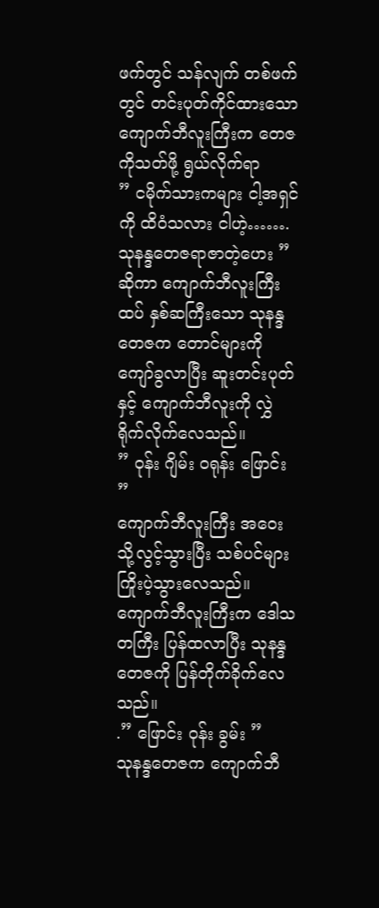ဖက်တွင် သန်လျက် တစ်ဖက်တွင် တင်းပုတ်ကိုင်ထားသော ကျောက်ဘီလူးကြီးက တေဇကိုသတ်ဖို့ ရွယ်လိုက်ရာ
” ငမိုက်သားကများ ငါ့အရှင်ကို ထိဝံသလား ငါဟဲ့……. သုနန္ဒတေဇရာဇာတဲ့ဟေး ”
ဆိုကာ ကျောက်ဘီလူးကြီးထပ် နှစ်ဆကြီးသော သုနန္ဒတေဇက တောင်များကို ကျော်ခွလာပြီး ဆူးတင်းပုတ်နှင့် ကျောက်ဘီလူးကို လွှဲရိုက်လိုက်လေသည်။
” ဝုန်း ဂျိမ်း ဝရုန်း ဖြောင်း ”
ကျောက်ဘီလူးကြီး အဝေးသို့လွင့်သွားပြီး သစ်ပင်များ ကြိုးပဲ့သွားလေသည်။ ကျောက်ဘီလူးကြီးက ဒေါသတကြီး ပြန်ထလာပြီး သုနန္ဒတေဇကို ပြန်တိုက်ခိုက်လေသည်။
.” ဖြောင်း ဝုန်း ခွမ်း ”
သုနန္ဒတေဇက ကျောက်ဘီ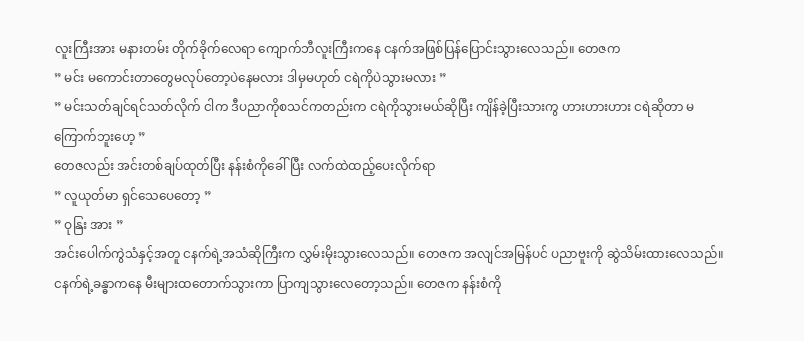လူးကြီးအား မနားတမ်း တိုက်ခိုက်လေရာ ကျောက်ဘီလူးကြီးကနေ ငနက်အဖြစ်ပြန်ပြောင်းသွားလေသည်။ တေဇက
” မင်း မကောင်းတာတွေမလုပ်တော့ပဲနေမလား ဒါမှမဟုတ် ငရဲကိုပဲသွားမလား ”
” မင်းသတ်ချင်ရင်သတ်လိုက် ငါက ဒီပညာကိုစသင်ကတည်းက ငရဲကိုသွားမယ်ဆိုပြီး ကျိန်ခဲ့ပြီးသားကွ ဟားဟားဟား ငရဲဆိုတာ မကြောက်ဘူးဟေ့ ”
တေဇလည်း အင်းတစ်ချပ်ထုတ်ပြီး နန်းစံကိုခေါ်ပြီး လက်ထဲထည့်ပေးလိုက်ရာ
” လူယုတ်မာ ရှင်သေပေတော့ ”
” ဝုနြး အား ”
အင်းပေါက်ကွဲသံနှင့်အတူ ငနက်ရဲ့အသံဆိုကြီးက လွှမ်းမိုးသွားလေသည်။ တေဇက အလျင်အမြန်ပင် ပညာဗူးကို ဆွဲသိမ်းထားလေသည်။ ငနက်ရဲ့ခန္ဓာကနေ မီးများထတောက်သွားကာ ပြာကျသွားလေတော့သည်။ တေဇက နန်းစံကို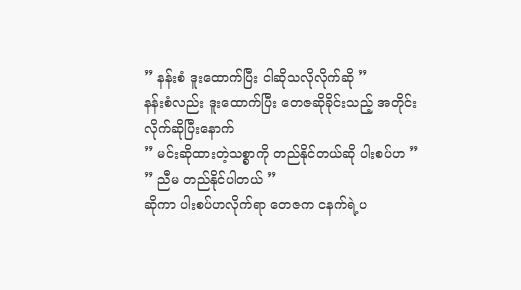” နန်းစံ ဒူးထောက်ပြီး ငါဆိုသလိုလိုက်ဆို ”
နန်းစံလည်း ဒူးထောက်ပြီး တေဇဆိုခိုင်းသည့် အတိုင်းလိုက်ဆိုပြီးနောက်
” မင်းဆိုထားတဲ့သစ္စာကို တည်နိုင်တယ်ဆို ပါးစပ်ဟ ”
” ညီမ တည်နိုင်ပါတယ် ”
ဆိုကာ ပါးစပ်ဟလိုက်ရာ တေဇက ငနက်ရဲ့ပ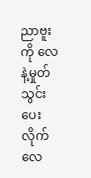ညာဗူးကို လေနဲ့မှုတ်သွင်းပေးလိုက်လေ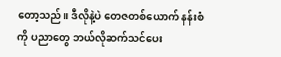တော့သည်။ ဒီလိုနဲ့ပဲ တေဇတစ်ယောက် နန်းစံကို ပညာတွေ ဘယ်လိုဆက်သင်ပေး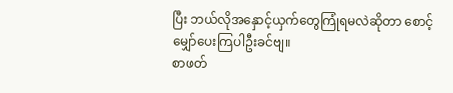ပြီး ဘယ်လိုအနှောင့်ယှက်တွေကြုံရမလဲဆိုတာ စောင့်မျှော်ပေးကြပါဦးခင်ဗျ။
စာဖတ်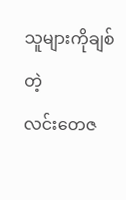သူများကိုချစ်တဲ့
လင်းတေဇ